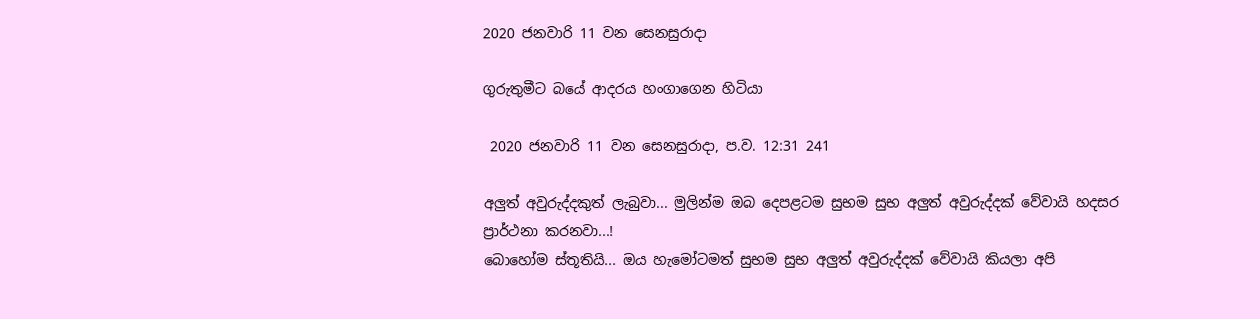2020 ජනවාරි 11 වන සෙනසුරාදා

ගුරුතුමීට බයේ ආදරය හංගාගෙන හිටියා

 2020 ජනවාරි 11 වන සෙනසුරාදා, ප.ව. 12:31 241

අලුත් අවුරුද්දකුත් ලැබුවා... මුලින්ම ඔබ දෙපළටම සුභම සුභ අලුත් අවුරුද්දක් වේවායි හදසර  ප්‍රාර්ථනා කරනවා...!
බොහෝම ස්තූතියි... ඔය හැමෝටමත් සුභම සුභ අලුත් අවුරුද්දක් වේවායි කියලා අපි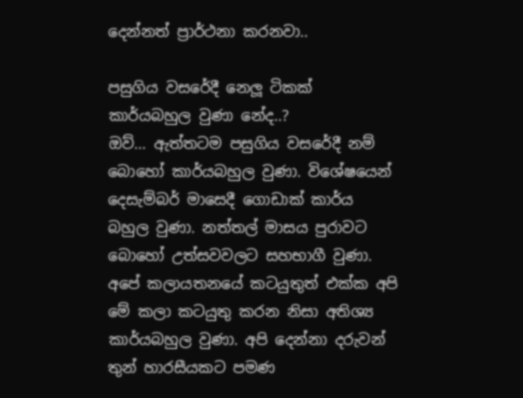දෙන්නත් ප්‍රාර්ථනා කරනවා..

පසුගිය වසරේදී නෙලූ ටිකක් කාර්යබහුල වුණා නේද..?
ඔව්... ඇත්තටම පසුගිය වසරේදී නම් බොහෝ කාර්යබහුල වුණා. විශේෂයෙන් දෙසැම්බර් මාසෙදී ගොඩාක් කාර්ය බහුල වුණා. නත්තල් මාසය පුරාවට බොහෝ උත්සවවලට සහභාගී වුණා. අපේ කලායතනයේ කටයුතුත් එක්ක අපි මේ කලා කටයුතු කරන නිසා අතිශ්‍ය කාර්යබහුල වුණා. අපි දෙන්නා දරුවන් තුන් හාරසීයකට පමණ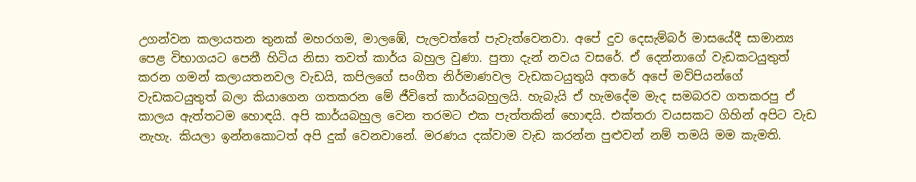උගන්වන කලායතන තුනක් මහරගම, මාලඹේ, පැලවත්තේ පැවැත්වෙනවා. අපේ දුව දෙසැම්බර් මාසයේදී සාමාන්‍ය පෙළ විභාගයට පෙනී හිටිය නිසා තවත් කාර්ය බහුල වුණා. පුතා දැන් නවය වසරේ. ඒ දෙන්නාගේ වැඩකටයුතුත් කරන ගමන් කලායතනවල වැඩයි, කපිලගේ සංගීත නිර්මාණවල වැඩකටයුතුයි අතරේ අපේ මව්පියන්ගේ වැඩකටයුතුත් බලා කියාගෙන ගතකරන මේ ජීවිතේ කාර්යබහුලයි. හැබැයි ඒ හැමදේම මැද සමබරව ගතකරපු ඒ කාලය ඇත්තටම හොඳයි. අපි කාර්යබහුල වෙන තරමට එක පැත්තකින් හොඳයි. එක්තරා වයසකට ගිහින් අපිට වැඩ නැහැ. කියලා ඉන්නකොටත් අපි දුක් වෙනවානේ. මරණය දක්වාම වැඩ කරන්න පුළුවන් නම් තමයි මම කැමති.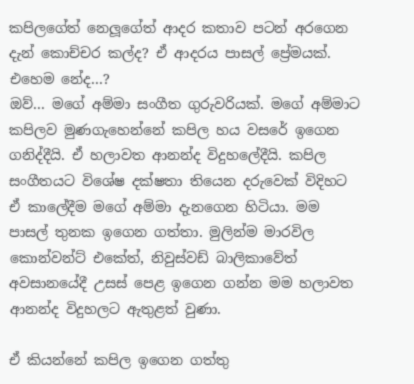කපිලගේත් නෙලූගේත් ආදර කතාව පටන් අරගෙන දැන් කොච්චර කල්ද? ඒ ආදරය පාසල් ප්‍රේමයක්. එහෙම නේද...?
ඔව්... මගේ අම්මා සංගීත ගුරුවරියක්. මගේ අම්මාට කපිලව මුණගැහෙන්නේ කපිල හය වසරේ ඉගෙන ගනිද්දීයි. ඒ හලාවත ආනන්ද විදුහලේදීයි. කපිල සංගීතයට විශේෂ දක්ෂතා තියෙන දරුවෙක් විදිහට ඒ කාලේදීම මගේ අම්මා දැනගෙන හිටියා. මම පාසල් තුනක ඉගෙන ගත්තා. මුලින්ම මාරවිල කොන්වන්ට් එකේත්, නිවුස්වඩ් බාලිකාවේත් අවසානයේදී උසස් පෙළ ඉගෙන ගන්න මම හලාවත ආනන්ද විදුහලට ඇතුළත් වුණා.

ඒ කියන්නේ කපිල ඉගෙන ගත්තු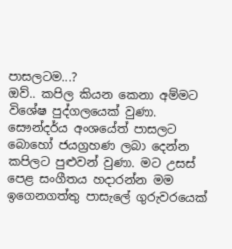පාසලටම...?
ඔව්.. කපිල කියන කෙනා අම්මට විශේෂ පුද්ගලයෙක් වුණා. සෞන්දර්ය අංශයේත් පාසලට බොහෝ ජයග්‍රහණ ලබා දෙන්න කපිලට පුළුවන් වුණා. මට උසස් පෙළ සංගීතය හදාරන්න මම ඉගෙනගත්තු පාසැලේ ගුරුවරයෙක්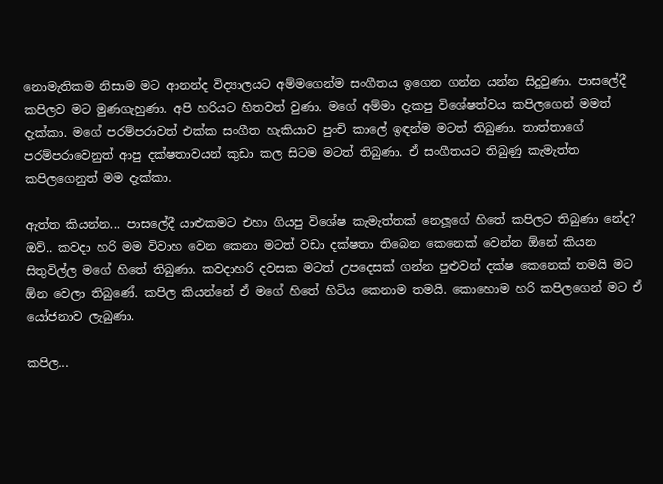නොමැතිකම නිසාම මට ආනන්ද විද්‍යාලයට අම්මගෙන්ම සංගීතය ඉගෙන ගන්න යන්න සිදුවුණා. පාසලේදී කපිලව මට මුණගැහුණා. අපි හරියට හිතවත් වුණා. මගේ අම්මා දැකපු විශේෂත්වය කපිලගෙන් මමත් දැක්කා. මගේ පරම්පරාවත් එක්ක සංගීත හැකියාව පුංචි කාලේ ඉඳන්ම මටත් තිබුණා. තාත්තාගේ පරම්පරාවෙනුත් ආපු දක්ෂතාවයන් කුඩා කල සිටම මටත් තිබුණා. ඒ සංගීතයට තිබුණු කැමැත්ත කපිලගෙනුත් මම දැක්කා.

ඇත්ත කියන්න... පාසලේදී යාළුකමට එහා ගියපු විශේෂ කැමැත්තක් නෙලූගේ හිතේ කපිලට තිබුණා නේද?
ඔව්.. කවදා හරි මම විවාහ වෙන කෙනා මටත් වඩා දක්ෂතා තිබෙන කෙනෙක් වෙන්න ඕනේ කියන සිතුවිල්ල මගේ හිතේ තිබුණා. කවදාහරි දවසක මටත් උපදෙසක් ගන්න පුළුවන් දක්ෂ කෙනෙක් තමයි මට ඕන වෙලා තිබුණේ. කපිල කියන්නේ ඒ මගේ හිතේ හිටිය කෙනාම තමයි. කොහොම හරි කපිලගෙන් මට ඒ යෝජනාව ලැබුණා.

කපිල...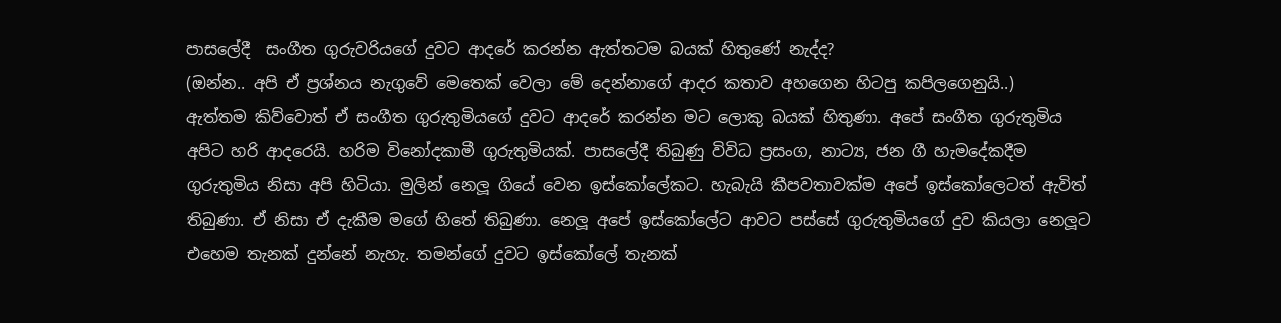පාසලේදී  සංගීත ගුරුවරියගේ දුවට ආදරේ කරන්න ඇත්තටම බයක් හිතුණේ නැද්ද?
(ඔන්න.. අපි ඒ ප්‍රශ්නය නැගුවේ මෙතෙක් වෙලා මේ දෙන්නාගේ ආදර කතාව අහගෙන හිටපු කපිලගෙනුයි..)
ඇත්තම කිව්වොත් ඒ සංගීත ගුරුතුමියගේ දුවට ආදරේ කරන්න මට ලොකු බයක් හිතුණා. අපේ සංගීත ගුරුතුමිය අපිට හරි ආදරෙයි. හරිම විනෝදකාමී ගුරුතුමියක්. පාසලේදී තිබුණු විවිධ ප්‍රසංග, නාට්‍ය, ජන ගී හැමදේකදීම ගුරුතුමිය නිසා අපි හිටියා. මුලින් නෙලූ ගියේ වෙන ඉස්කෝලේකට. හැබැයි කීපවතාවක්ම අපේ ඉස්කෝලෙටත් ඇවිත් තිබුණා. ඒ නිසා ඒ දැකීම මගේ හිතේ තිබුණා. නෙලූ අපේ ඉස්කෝලේට ආවට පස්සේ ගුරුතුමියගේ දුව කියලා නෙලූට එහෙම තැනක් දුන්නේ නැහැ. තමන්ගේ දුවට ඉස්කෝලේ තැනක්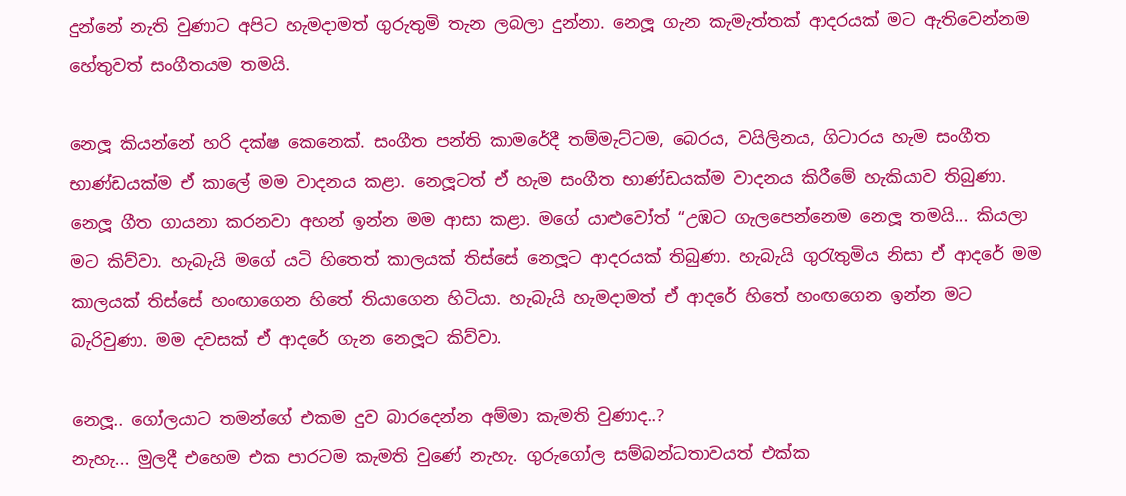දුන්නේ නැති වුණාට අපිට හැමදාමත් ගුරුතුමි තැන ලබලා දුන්නා. නෙලූ ගැන කැමැත්තක් ආදරයක් මට ඇතිවෙන්නම හේතුවත් සංගීතයම තමයි.

නෙලූ කියන්නේ හරි දක්ෂ කෙනෙක්. සංගීත පන්ති කාමරේදී තම්මැට්ටම, බෙරය, වයිලිනය, ගිටාරය හැම සංගීත භාණ්ඩයක්ම ඒ කාලේ මම වාදනය කළා. නෙලූටත් ඒ හැම සංගීත භාණ්ඩයක්ම වාදනය කිරීමේ හැකියාව තිබුණා. නෙලූ ගීත ගායනා කරනවා අහන් ඉන්න මම ආසා කළා. මගේ යාළුවෝත් “උඹට ගැලපෙන්නෙම නෙලූ තමයි... කියලා මට කිව්වා. හැබැයි මගේ යටි හිතෙත් කාලයක් තිස්සේ නෙලූට ආදරයක් තිබුණා. හැබැයි ගුරැතුමිය නිසා ඒ ආදරේ මම කාලයක් තිස්සේ හංඟාගෙන හිතේ තියාගෙන හිටියා. හැබැයි හැමදාමත් ඒ ආදරේ හිතේ හංඟගෙන ඉන්න මට බැරිවුණා. මම දවසක් ඒ ආදරේ ගැන නෙලූට කිව්වා.

නෙලූ.. ගෝලයාට තමන්ගේ එකම දුව බාරදෙන්න අම්මා කැමති වුණාද..?
නැහැ... මුලදී එහෙම එක පාරටම කැමති වුණේ නැහැ. ගුරුගෝල සම්බන්ධතාවයත් එක්ක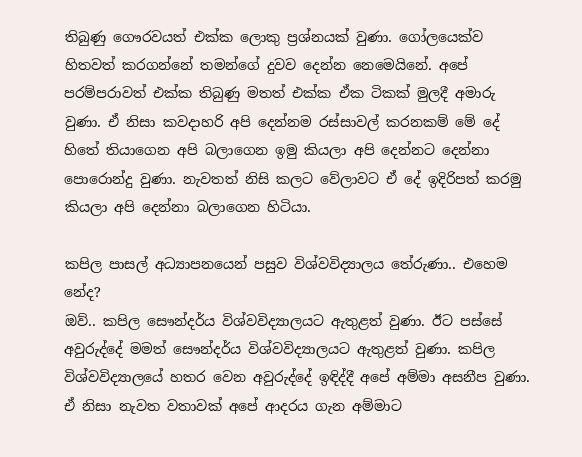තිබුණු ගෞරවයත් එක්ක ලොකු ප්‍රශ්නයක් වුණා. ගෝලයෙක්ව හිතවත් කරගන්නේ තමන්ගේ දුවව දෙන්න නෙමෙයිනේ. අපේ පරම්පරාවත් එක්ක තිබුණු මතත් එක්ක ඒක ටිකක් මුලදී අමාරු වුණා. ඒ නිසා කවදාහරි අපි දෙන්නම රස්සාවල් කරනකම් මේ දේ හිතේ තියාගෙන අපි බලාගෙන ඉමු කියලා අපි දෙන්නට දෙන්නා පොරොන්දු වුණා. නැවතත් නිසි කලට වේලාවට ඒ දේ ඉදිරිපත් කරමු කියලා අපි දෙන්නා බලාගෙන හිටියා.

කපිල පාසල් අධ්‍යාපනයෙන් පසුව විශ්වවිද්‍යාලය තේරුණා.. එහෙම නේද?
ඔව්.. කපිල සෞන්දර්ය විශ්වවිද්‍යාලයට ඇතුළත් වුණා. ඊට පස්සේ අවුරුද්දේ මමත් සෞන්දර්ය විශ්වවිද්‍යාලයට ඇතුළත් වුණා. කපිල විශ්වවිද්‍යාලයේ හතර වෙන අවුරුද්දේ ඉඳිද්දී අපේ අම්මා අසනීප වුණා. ඒ නිසා නැවත වතාවක් අපේ ආදරය ගැන අම්මාට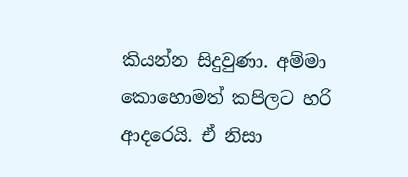කියන්න සිදුවුණා. අම්මා කොහොමත් කපිලට හරි ආදරෙයි. ඒ නිසා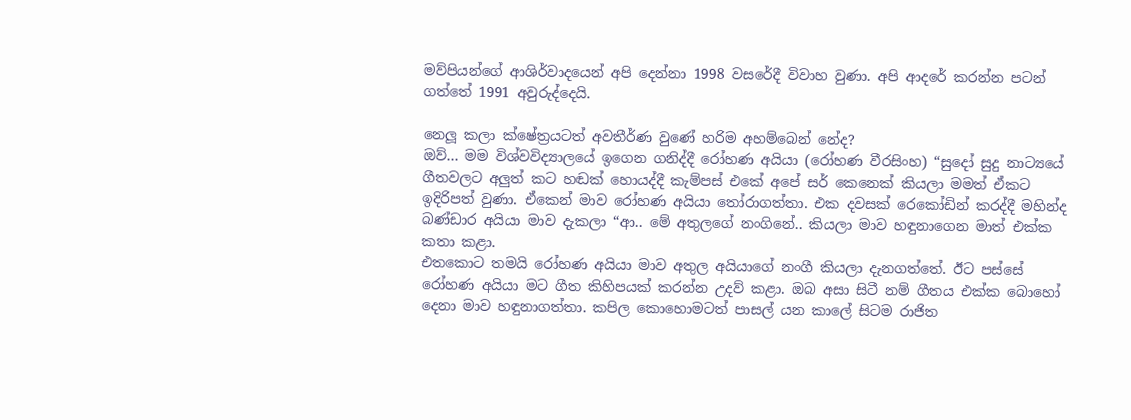මව්පියන්ගේ ආශිර්වාදයෙන් අපි දෙන්නා 1998 වසරේදී විවාහ වුණා. අපි ආදරේ කරන්න පටන් ගත්තේ 1991 අවුරුද්දෙයි.

නෙලූ කලා ක්ෂේත්‍රයටත් අවතීර්ණ වුණේ හරිම අහම්බෙන් නේද?
ඔව්... මම විශ්වවිද්‍යාලයේ ඉගෙන ගනිද්දී රෝහණ අයියා (රෝහණ වීරසිංහ) “සුදෝ සුදු නාට්‍යයේ ගීතවලට අලුත් කට හඬක් හොයද්දී කැම්පස් එකේ අපේ සර් කෙනෙක් කියලා මමත් ඒකට ඉදිරිපත් වුණා. ඒකෙන් මාව රෝහණ අයියා තෝරාගත්තා. එක දවසක් රෙකෝඩින් කරද්දී මහින්ද බණ්ඩාර අයියා මාව දැකලා “ආ.. මේ අතුලගේ නංගිනේ.. කියලා මාව හඳුනාගෙන මාත් එක්ක කතා කළා.
එතකොට තමයි රෝහණ අයියා මාව අතුල අයියාගේ නංගී කියලා දැනගත්තේ. ඊට පස්සේ රෝහණ අයියා මට ගීත කිහිපයක් කරන්න උදව් කළා. ඔබ අසා සිටී නම් ගීතය එක්ක බොහෝ දෙනා මාව හඳුනාගත්තා. කපිල කොහොමටත් පාසල් යන කාලේ සිටම රාජිත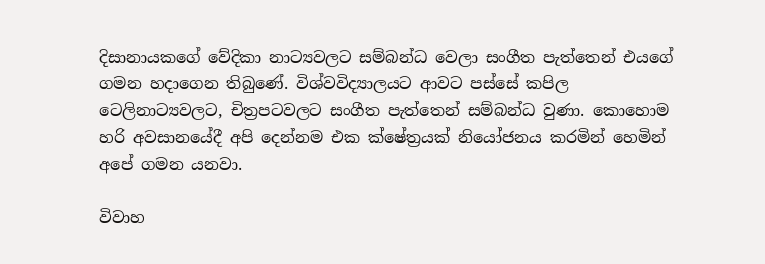දිසානායකගේ වේදිකා නාට්‍යවලට සම්බන්ධ වෙලා සංගීත පැත්තෙන් එයගේ ගමන හදාගෙන තිබුණේ. විශ්වවිද්‍යාලයට ආවට පස්සේ කපිල ටෙලිනාට්‍යවලට, චිත්‍රපටවලට සංගීත පැත්තෙන් සම්බන්ධ වුණා. කොහොම හරි අවසානයේදී අපි දෙන්නම එක ක්ෂේත්‍රයක් නියෝජනය කරමින් හෙමින් අපේ ගමන යනවා.

විවාහ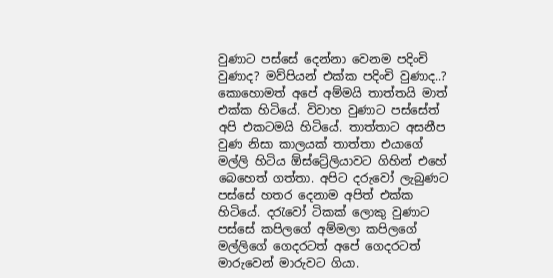වුණාට පස්සේ දෙන්නා වෙනම පදිංචි වුණාද? මව්පියන් එක්ක පදිංචි වුණාද..?
කොහොමත් අපේ අම්මයි තාත්තයි මාත් එක්ක හිටියේ. විවාහ වුණාට පස්සේත් අපි එකටමයි හිටියේ. තාත්තාට අසනීප වුණ නිසා කාලයක් තාත්තා එයාගේ මල්ලි හිටිය ඕස්ට්‍රේලියාවට ගිහින් එහේ බෙහෙත් ගත්තා. අපිට දරුවෝ ලැබුණට පස්සේ හතර දෙනාම අපිත් එක්ක හිටියේ. දරැවෝ ටිකක් ලොකු වුණාට පස්සේ කපිලගේ අම්මලා කපිලගේ මල්ලිගේ ගෙදරටත් අපේ ගෙදරටත් මාරුවෙන් මාරුවට ගියා.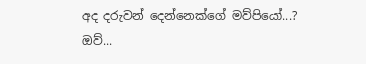අද දරුවන් දෙන්නෙක්ගේ මව්පියෝ...?
ඔව්...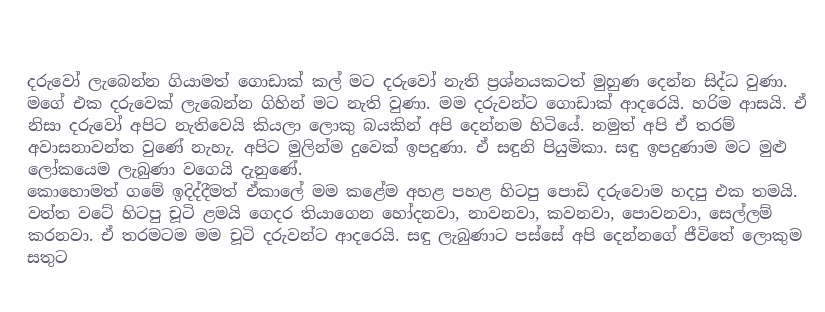දරුවෝ ලැබෙන්න ගියාමත් ගොඩාක් කල් මට දරුවෝ නැති ප්‍රශ්නයකටත් මුහුණ දෙන්න සිද්ධ වුණා. මගේ එක දරුවෙක් ලැබෙන්න ගිහින් මට නැති වුණා. මම දරුවන්ට ගොඩාක් ආදරෙයි. හරිම ආසයි. ඒ නිසා දරුවෝ අපිට නැතිවෙයි කියලා ලොකු බයකින් අපි දෙන්නම හිටියේ. නමුත් අපි ඒ තරම් අවාසනාවන්ත වුණේ නැහැ. අපිට මුලින්ම දුවෙක් ඉපදුණා. ඒ සඳුනි පියුමිකා. සඳු ඉපදුණාම මට මුළු ලෝකයෙම ලැබුණා වගෙයි දැනුණේ.
කොහොමත් ගමේ ඉදිද්දීමත් ඒකාලේ මම කළේම අහළ පහළ හිටපු පොඩි දරුවොම හදපු එක තමයි. වත්ත වටේ හිටපු චූටි ළමයි ගෙදර තියාගෙන හෝදනවා, නාවනවා, කවනවා, පොවනවා, සෙල්ලම් කරනවා. ඒ තරමටම මම චූටි දරුවන්ට ආදරෙයි. සඳු ලැබුණාට පස්සේ අපි දෙන්නගේ ජීවිතේ ලොකුම සතුට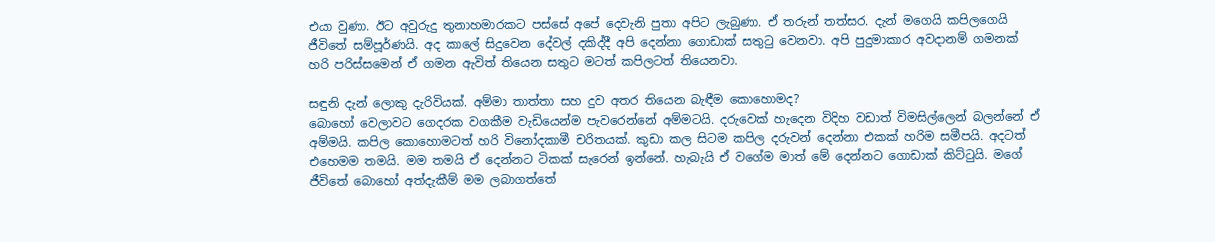එයා වුණා. ඊට අවුරුදු තුනාහමාරකට පස්සේ අපේ දෙවැනි පුතා අපිට ලැබුණා. ඒ තරුන් තත්සර. දැන් මගෙයි කපිලගෙයි ජීවිතේ සම්පූර්ණයි. අද කාලේ සිදුවෙන දේවල් දකිද්දී අපි දෙන්නා ගොඩාක් සතුටු වෙනවා. අපි පුදුමාකාර අවදානම් ගමනක් හරි පරිස්සමෙන් ඒ ගමන ඇවිත් තියෙන සතුට මටත් කපිලටත් තියෙනවා.

සඳුනි දැන් ලොකු දැරිවියක්. අම්මා තාත්තා සහ දුව අතර තියෙන බැඳීම කොහොමද?
බොහෝ වෙලාවට ගෙදරක වගකීම වැඩියෙන්ම පැවරෙන්නේ අම්මටයි. දරුවෙක් හැදෙන විදිහ වඩාත් විමසිල්ලෙන් බලන්නේ ඒ අම්මයි. කපිල කොහොමටත් හරි විනෝදකාමී චරිතයක්. කුඩා කල සිටම කපිල දරුවන් දෙන්නා එකක් හරිම සමීපයි. අදටත් එහෙමම තමයි. මම තමයි ඒ දෙන්නට ටිකක් සැරෙන් ඉන්නේ. හැබැයි ඒ වගේම මාත් මේ දෙන්නට ගොඩාක් කිට්ටුයි. මගේ ජීවිතේ බොහෝ අත්දැකීම් මම ලබාගත්තේ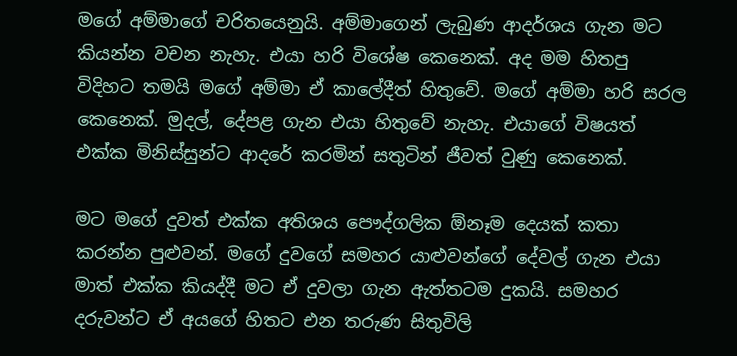මගේ අම්මාගේ චරිතයෙනුයි. අම්මාගෙන් ලැබුණ ආදර්ශය ගැන මට කියන්න වචන නැහැ. එයා හරි විශේෂ කෙනෙක්. අද මම හිතපු විදිහට තමයි මගේ අම්මා ඒ කාලේදීත් හිතුවේ. මගේ අම්මා හරි සරල කෙනෙක්. මුදල්, දේපළ ගැන එයා හිතුවේ නැහැ. එයාගේ විෂයත් එක්ක මිනිස්සුන්ට ආදරේ කරමින් සතුටින් ජීවත් වුණු කෙනෙක්.

මට මගේ දුවත් එක්ක අතිශය පෞද්ගලික ඕනෑම දෙයක් කතා කරන්න පුළුවන්. මගේ දුවගේ සමහර යාළුවන්ගේ දේවල් ගැන එයා මාත් එක්ක කියද්දී මට ඒ දුවලා ගැන ඇත්තටම දුකයි. සමහර දරුවන්ට ඒ අයගේ හිතට එන තරුණ සිතුවිලි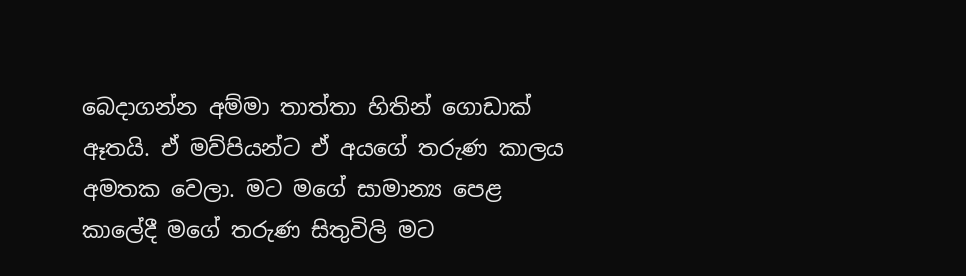බෙදාගන්න අම්මා තාත්තා හිතින් ගොඩාක් ඈතයි. ඒ මව්පියන්ට ඒ අයගේ තරුණ කාලය අමතක වෙලා. මට මගේ සාමාන්‍ය පෙළ කාලේදී මගේ තරුණ සිතුවිලි මට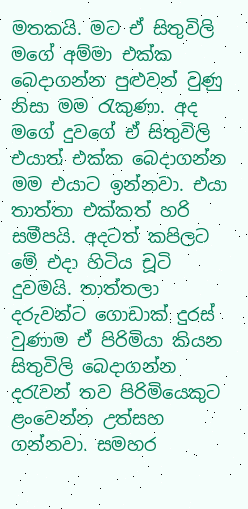මතකයි. මට ඒ සිතුවිලි මගේ අම්මා එක්ක බෙදාගන්න පුළුවන් වුණු නිසා මම රැකුණා. අද මගේ දුවගේ ඒ සිතුවිලි එයාත් එක්ක බෙදාගන්න මම එයාට ඉන්නවා. එයා තාත්තා එක්කත් හරි සමීපයි. අදටත් කපිලට මේ එදා හිටිය චූටි දුවමයි. තාත්තලා දරුවන්ට ගොඩාක් දුරස් වුණාම ඒ පිරිමියා කියන සිතුවිලි බෙදාගන්න දරැවන් තව පිරිමියෙකුට ළංවෙන්න උත්සහ ගන්නවා. සමහර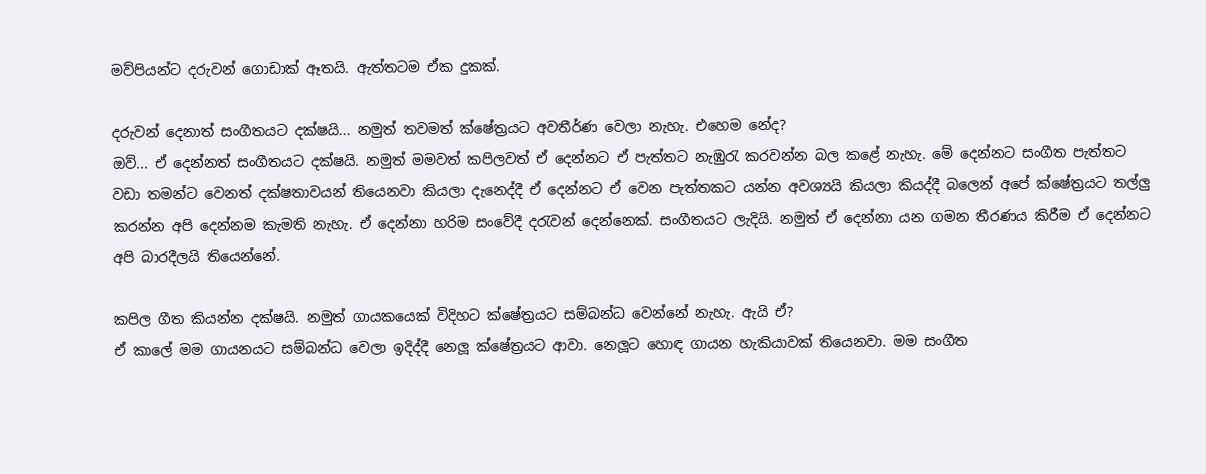මව්පියන්ට දරුවන් ගොඩාක් ඈතයි. ඇත්තටම ඒක දුකක්.

දරුවන් දෙනාත් සංගීතයට දක්ෂයි... නමුත් තවමත් ක්ෂේත්‍රයට අවතීර්ණ වෙලා නැහැ. එහෙම නේද?
ඔව්... ඒ දෙන්නත් සංගීතයට දක්ෂයි. නමුත් මමවත් කපිලවත් ඒ දෙන්නට ඒ පැත්තට නැඹුරැ කරවන්න බල කළේ නැහැ. මේ දෙන්නට සංගීත පැත්තට වඩා තමන්ට වෙනත් දක්ෂතාවයන් තියෙනවා කියලා දැනෙද්දී ඒ දෙන්නට ඒ වෙන පැත්තකට යන්න අවශ්‍යයි කියලා කියද්දී බලෙන් අපේ ක්ෂේත්‍රයට තල්ලු කරන්න අපි දෙන්නම කැමති නැහැ. ඒ දෙන්නා හරිම සංවේදී දරැවන් දෙන්නෙක්. සංගීතයට ලැදියි. නමුත් ඒ දෙන්නා යන ගමන තීරණය කිරීම ඒ දෙන්නට අපි බාරදීලයි තියෙන්නේ.

කපිල ගීත කියන්න දක්ෂයි. නමුත් ගායකයෙක් විදිහට ක්ෂේත්‍රයට සම්බන්ධ වෙන්නේ නැහැ. ඇයි ඒ?
ඒ කාලේ මම ගායනයට සම්බන්ධ වෙලා ඉදිද්දී නෙලූ ක්ෂේත්‍රයට ආවා. නෙලූට හොඳ ගායන හැකියාවක් තියෙනවා. මම සංගීත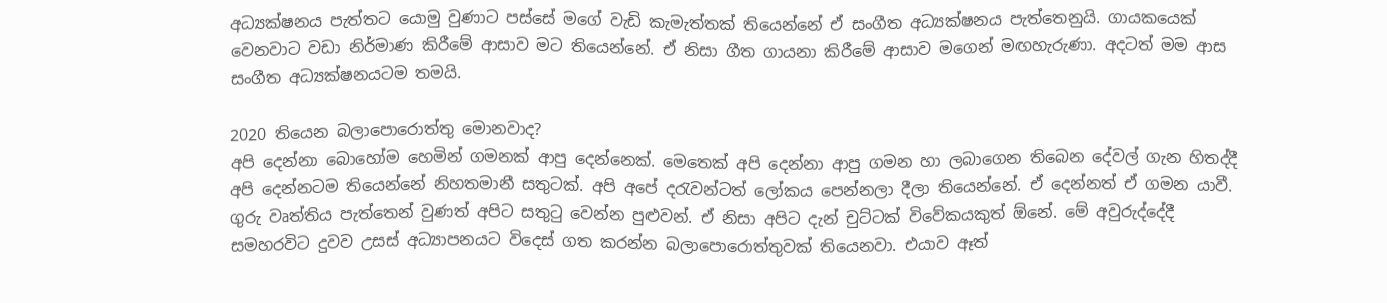අධ්‍යක්ෂනය පැත්තට යොමු වුණාට පස්සේ මගේ වැඩි කැමැත්තක් තියෙන්නේ ඒ සංගීත අධ්‍යක්ෂනය පැත්තෙනුයි. ගායකයෙක් වෙනවාට වඩා නිර්මාණ කිරීමේ ආසාව මට තියෙන්නේ. ඒ නිසා ගීත ගායනා කිරීමේ ආසාව මගෙන් මඟහැරුණා. අදටත් මම ආස සංගීත අධ්‍යක්ෂනයටම තමයි.

2020 තියෙන බලාපොරොත්තු මොනවාද?
අපි දෙන්නා බොහෝම හෙමින් ගමනක් ආපු දෙන්නෙක්. මෙතෙක් අපි දෙන්නා ආපු ගමන හා ලබාගෙන තිබෙන දේවල් ගැන හිතද්දී අපි දෙන්නටම තියෙන්නේ නිහතමානී සතුටක්. අපි අපේ දරැවන්ටත් ලෝකය පෙන්නලා දීලා තියෙන්නේ. ඒ දෙන්නත් ඒ ගමන යාවී. ගුරු වෘත්තිය පැත්තෙන් වුණත් අපිට සතුටු වෙන්න පුළුවන්. ඒ නිසා අපිට දැන් චුට්ටක් විවේකයකුත් ඕනේ. මේ අවුරුද්දේදී සමහරවිට දුවව උසස් අධ්‍යාපනයට විදෙස් ගත කරන්න බලාපොරොත්තුවක් තියෙනවා. එයාව ඈත්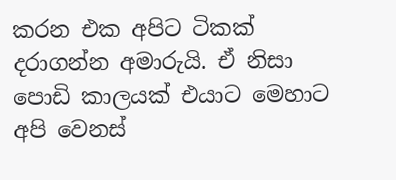කරන එක අපිට ටිකක් දරාගන්න අමාරුයි. ඒ නිසා පොඩි කාලයක් එයාට මෙහාට අපි වෙනස්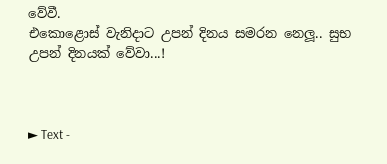වේවී.
එකොළොස් වැනිදාට උපන් දිනය සමරන නෙලූ.. සුභ උපන් දිනයක් වේවා...!



► Text -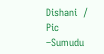Dishani  /  Pic –Sumudu